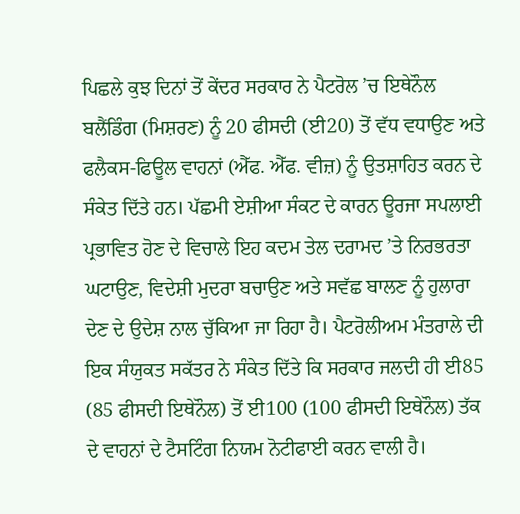ਪਿਛਲੇ ਕੁਝ ਦਿਨਾਂ ਤੋਂ ਕੇਂਦਰ ਸਰਕਾਰ ਨੇ ਪੈਟਰੋਲ ’ਚ ਇਥੇਨੌਲ ਬਲੈਂਡਿੰਗ (ਮਿਸ਼ਰਣ) ਨੂੰ 20 ਫੀਸਦੀ (ਈ20) ਤੋਂ ਵੱਧ ਵਧਾਉਣ ਅਤੇ ਫਲੈਕਸ-ਫਿਊਲ ਵਾਹਨਾਂ (ਐੱਫ. ਐੱਫ. ਵੀਜ਼) ਨੂੰ ਉਤਸ਼ਾਹਿਤ ਕਰਨ ਦੇ ਸੰਕੇਤ ਦਿੱਤੇ ਹਨ। ਪੱਛਮੀ ਏਸ਼ੀਆ ਸੰਕਟ ਦੇ ਕਾਰਨ ਊਰਜਾ ਸਪਲਾਈ ਪ੍ਰਭਾਵਿਤ ਹੋਣ ਦੇ ਵਿਚਾਲੇ ਇਹ ਕਦਮ ਤੇਲ ਦਰਾਮਦ ’ਤੇ ਨਿਰਭਰਤਾ ਘਟਾਉਣ, ਵਿਦੇਸ਼ੀ ਮੁਦਰਾ ਬਚਾਉਣ ਅਤੇ ਸਵੱਛ ਬਾਲਣ ਨੂੰ ਹੁਲਾਰਾ ਦੇਣ ਦੇ ਉਦੇਸ਼ ਨਾਲ ਚੁੱਕਿਆ ਜਾ ਰਿਹਾ ਹੈ। ਪੈਟਰੋਲੀਅਮ ਮੰਤਰਾਲੇ ਦੀ ਇਕ ਸੰਯੁਕਤ ਸਕੱਤਰ ਨੇ ਸੰਕੇਤ ਦਿੱਤੇ ਕਿ ਸਰਕਾਰ ਜਲਦੀ ਹੀ ਈ85 (85 ਫੀਸਦੀ ਇਥੇਨੌਲ) ਤੋਂ ਈ100 (100 ਫੀਸਦੀ ਇਥੇਨੌਲ) ਤੱਕ ਦੇ ਵਾਹਨਾਂ ਦੇ ਟੈਸਟਿੰਗ ਨਿਯਮ ਨੋਟੀਫਾਈ ਕਰਨ ਵਾਲੀ ਹੈ।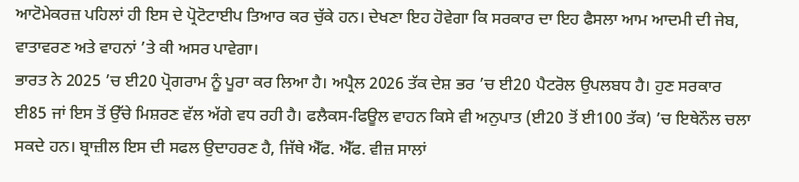ਆਟੋਮੇਕਰਜ਼ ਪਹਿਲਾਂ ਹੀ ਇਸ ਦੇ ਪ੍ਰੋਟੋਟਾਈਪ ਤਿਆਰ ਕਰ ਚੁੱਕੇ ਹਨ। ਦੇਖਣਾ ਇਹ ਹੋਵੇਗਾ ਕਿ ਸਰਕਾਰ ਦਾ ਇਹ ਫੈਸਲਾ ਆਮ ਆਦਮੀ ਦੀ ਜੇਬ, ਵਾਤਾਵਰਣ ਅਤੇ ਵਾਹਨਾਂ ’ਤੇ ਕੀ ਅਸਰ ਪਾਵੇਗਾ।
ਭਾਰਤ ਨੇ 2025 ’ਚ ਈ20 ਪ੍ਰੋਗਰਾਮ ਨੂੰ ਪੂਰਾ ਕਰ ਲਿਆ ਹੈ। ਅਪ੍ਰੈਲ 2026 ਤੱਕ ਦੇਸ਼ ਭਰ ’ਚ ਈ20 ਪੈਟਰੋਲ ਉਪਲਬਧ ਹੈ। ਹੁਣ ਸਰਕਾਰ ਈ85 ਜਾਂ ਇਸ ਤੋਂ ਉੱਚੇ ਮਿਸ਼ਰਣ ਵੱਲ ਅੱਗੇ ਵਧ ਰਹੀ ਹੈ। ਫਲੈਕਸ-ਫਿਊਲ ਵਾਹਨ ਕਿਸੇ ਵੀ ਅਨੁਪਾਤ (ਈ20 ਤੋਂ ਈ100 ਤੱਕ) ’ਚ ਇਥੇਨੌਲ ਚਲਾ ਸਕਦੇ ਹਨ। ਬ੍ਰਾਜ਼ੀਲ ਇਸ ਦੀ ਸਫਲ ਉਦਾਹਰਣ ਹੈ, ਜਿੱਥੇ ਐੱਫ. ਐੱਫ. ਵੀਜ਼ ਸਾਲਾਂ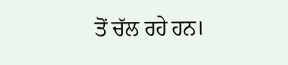ਤੋਂ ਚੱਲ ਰਹੇ ਹਨ।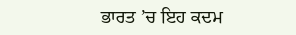ਭਾਰਤ ’ਚ ਇਹ ਕਦਮ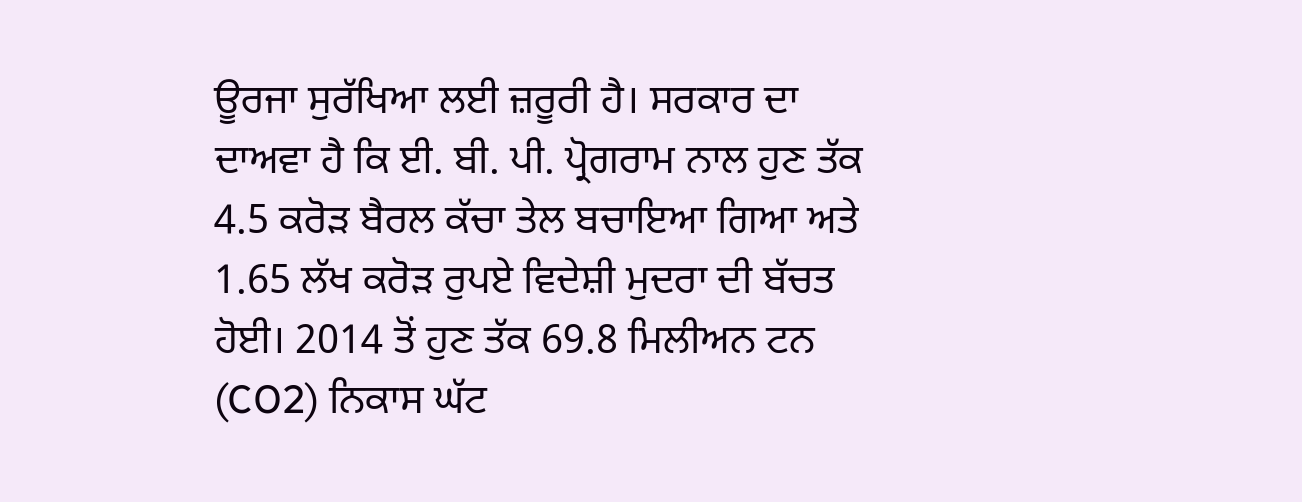ਊਰਜਾ ਸੁਰੱਖਿਆ ਲਈ ਜ਼ਰੂਰੀ ਹੈ। ਸਰਕਾਰ ਦਾ ਦਾਅਵਾ ਹੈ ਕਿ ਈ. ਬੀ. ਪੀ. ਪ੍ਰੋਗਰਾਮ ਨਾਲ ਹੁਣ ਤੱਕ 4.5 ਕਰੋੜ ਬੈਰਲ ਕੱਚਾ ਤੇਲ ਬਚਾਇਆ ਗਿਆ ਅਤੇ 1.65 ਲੱਖ ਕਰੋੜ ਰੁਪਏ ਵਿਦੇਸ਼ੀ ਮੁਦਰਾ ਦੀ ਬੱਚਤ ਹੋਈ। 2014 ਤੋਂ ਹੁਣ ਤੱਕ 69.8 ਮਿਲੀਅਨ ਟਨ (CO2) ਨਿਕਾਸ ਘੱਟ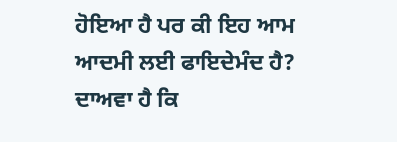ਹੋਇਆ ਹੈ ਪਰ ਕੀ ਇਹ ਆਮ ਆਦਮੀ ਲਈ ਫਾਇਦੇਮੰਦ ਹੈ?
ਦਾਅਵਾ ਹੈ ਕਿ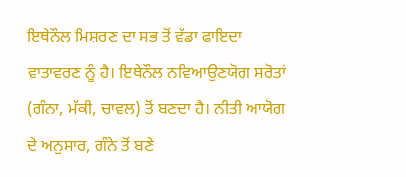ਇਥੇਨੌਲ ਮਿਸ਼ਰਣ ਦਾ ਸਭ ਤੋਂ ਵੱਡਾ ਫਾਇਦਾ ਵਾਤਾਵਰਣ ਨੂੰ ਹੈ। ਇਥੇਨੌਲ ਨਵਿਆਉਣਯੋਗ ਸਰੋਤਾਂ (ਗੰਨਾ, ਮੱਕੀ, ਚਾਵਲ) ਤੋਂ ਬਣਦਾ ਹੈ। ਨੀਤੀ ਆਯੋਗ ਦੇ ਅਨੁਸਾਰ, ਗੰਨੇ ਤੋਂ ਬਣੇ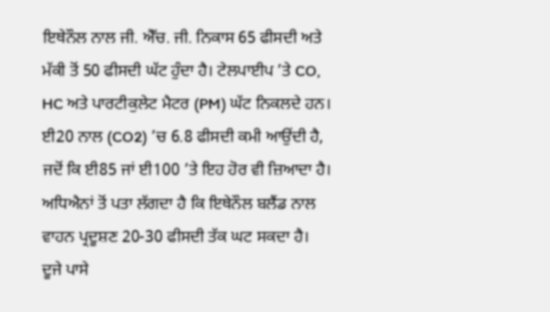ਇਥੇਨੌਲ ਨਾਲ ਜੀ. ਐੱਚ. ਜੀ. ਨਿਕਾਸ 65 ਫੀਸਦੀ ਅਤੇ ਮੱਕੀ ਤੋਂ 50 ਫੀਸਦੀ ਘੱਟ ਹੁੰਦਾ ਹੈ। ਟੇਲਪਾਈਪ ’ਤੇ CO, HC ਅਤੇ ਪਾਰਟੀਕੁਲੇਟ ਮੈਟਰ (PM) ਘੱਟ ਨਿਕਲਦੇ ਹਨ। ਈ20 ਨਾਲ (CO2) ’ਚ 6.8 ਫੀਸਦੀ ਕਮੀ ਆਉਂਦੀ ਹੈ, ਜਦੋਂ ਕਿ ਈ85 ਜਾਂ ਈ100 ’ਤੇ ਇਹ ਹੋਰ ਵੀ ਜ਼ਿਆਦਾ ਹੈ। ਅਧਿਐਨਾਂ ਤੋਂ ਪਤਾ ਲੱਗਦਾ ਹੈ ਕਿ ਇਥੇਨੌਲ ਬਲੈਂਡ ਨਾਲ ਵਾਹਨ ਪ੍ਰਦੂਸ਼ਣ 20-30 ਫੀਸਦੀ ਤੱਕ ਘਟ ਸਕਦਾ ਹੈ।
ਦੂਜੇ ਪਾਸੇ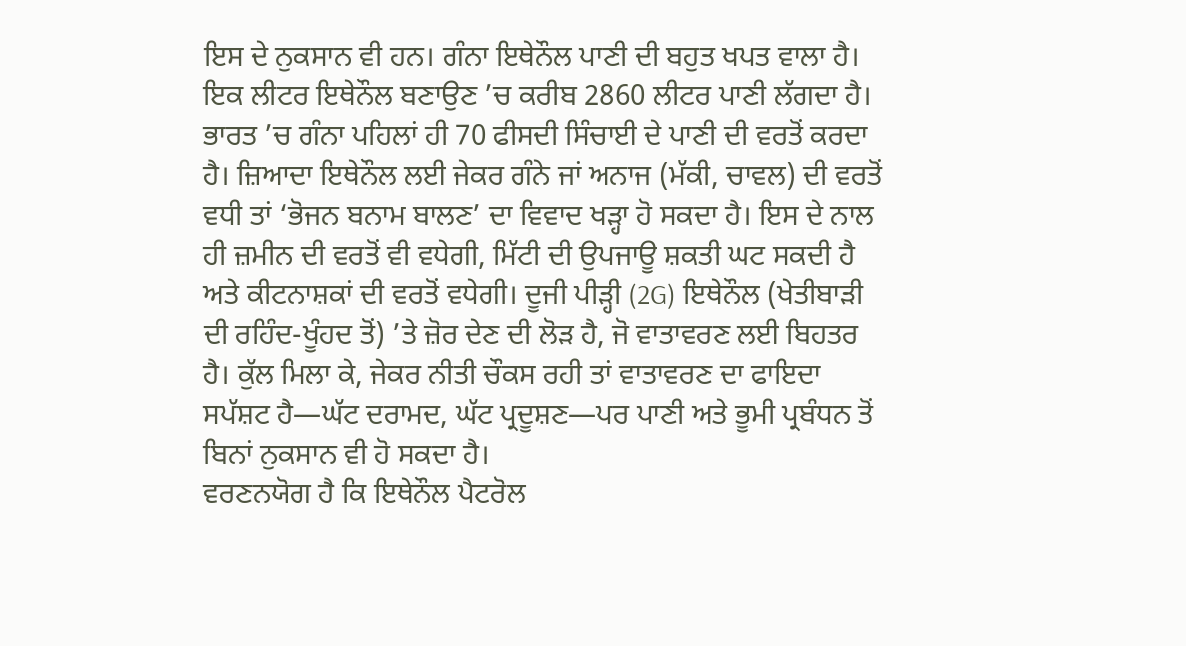ਇਸ ਦੇ ਨੁਕਸਾਨ ਵੀ ਹਨ। ਗੰਨਾ ਇਥੇਨੌਲ ਪਾਣੀ ਦੀ ਬਹੁਤ ਖਪਤ ਵਾਲਾ ਹੈ। ਇਕ ਲੀਟਰ ਇਥੇਨੌਲ ਬਣਾਉਣ ’ਚ ਕਰੀਬ 2860 ਲੀਟਰ ਪਾਣੀ ਲੱਗਦਾ ਹੈ। ਭਾਰਤ ’ਚ ਗੰਨਾ ਪਹਿਲਾਂ ਹੀ 70 ਫੀਸਦੀ ਸਿੰਚਾਈ ਦੇ ਪਾਣੀ ਦੀ ਵਰਤੋਂ ਕਰਦਾ ਹੈ। ਜ਼ਿਆਦਾ ਇਥੇਨੌਲ ਲਈ ਜੇਕਰ ਗੰਨੇ ਜਾਂ ਅਨਾਜ (ਮੱਕੀ, ਚਾਵਲ) ਦੀ ਵਰਤੋਂ ਵਧੀ ਤਾਂ ‘ਭੋਜਨ ਬਨਾਮ ਬਾਲਣ’ ਦਾ ਵਿਵਾਦ ਖੜ੍ਹਾ ਹੋ ਸਕਦਾ ਹੈ। ਇਸ ਦੇ ਨਾਲ ਹੀ ਜ਼ਮੀਨ ਦੀ ਵਰਤੋਂ ਵੀ ਵਧੇਗੀ, ਮਿੱਟੀ ਦੀ ਉਪਜਾਊ ਸ਼ਕਤੀ ਘਟ ਸਕਦੀ ਹੈ ਅਤੇ ਕੀਟਨਾਸ਼ਕਾਂ ਦੀ ਵਰਤੋਂ ਵਧੇਗੀ। ਦੂਜੀ ਪੀੜ੍ਹੀ (2G) ਇਥੇਨੌਲ (ਖੇਤੀਬਾੜੀ ਦੀ ਰਹਿੰਦ-ਖੂੰਹਦ ਤੋਂ) ’ਤੇ ਜ਼ੋਰ ਦੇਣ ਦੀ ਲੋੜ ਹੈ, ਜੋ ਵਾਤਾਵਰਣ ਲਈ ਬਿਹਤਰ ਹੈ। ਕੁੱਲ ਮਿਲਾ ਕੇ, ਜੇਕਰ ਨੀਤੀ ਚੌਕਸ ਰਹੀ ਤਾਂ ਵਾਤਾਵਰਣ ਦਾ ਫਾਇਦਾ ਸਪੱਸ਼ਟ ਹੈ—ਘੱਟ ਦਰਾਮਦ, ਘੱਟ ਪ੍ਰਦੂਸ਼ਣ—ਪਰ ਪਾਣੀ ਅਤੇ ਭੂਮੀ ਪ੍ਰਬੰਧਨ ਤੋਂ ਬਿਨਾਂ ਨੁਕਸਾਨ ਵੀ ਹੋ ਸਕਦਾ ਹੈ।
ਵਰਣਨਯੋਗ ਹੈ ਕਿ ਇਥੇਨੌਲ ਪੈਟਰੋਲ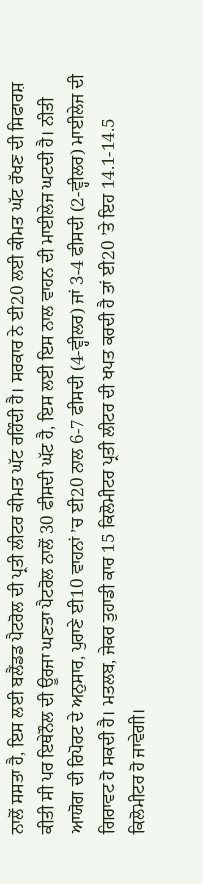ਨਾਲੋਂ ਸਸਤਾ ਹੈ, ਇਸ ਲਈ ਬਲੈਂਡਡ ਪੈਟਰੋਲ ਦੀ ਪ੍ਰਤੀ ਲੀਟਰ ਕੀਮਤ ਘੱਟ ਰਹਿੰਦੀ ਹੈ। ਸਰਕਾਰ ਨੇ ਈ20 ਲਈ ਕੀਮਤ ਘੱਟ ਰੱਖਣ ਦੀ ਸਿਫਾਰਸ਼ ਕੀਤੀ ਸੀ ਪਰ ਇਥੇਨੌਲ ਦੀ ਊਰਜਾ ਘਣਤਾ ਪੈਟਰੋਲ ਨਾਲੋਂ 30 ਫੀਸਦੀ ਘੱਟ ਹੈ, ਇਸ ਲਈ ਇਸ ਨਾਲ ਵਾਹਨ ਦੀ ਮਾਈਲੇਜ ਘਟਦੀ ਹੈ। ਨੀਤੀ ਆਯੋਗ ਦੀ ਰਿਪੋਰਟ ਦੇ ਅਨੁਸਾਰ, ਪੁਰਾਣੇ ਈ10 ਵਾਹਨਾਂ ’ਚ ਈ20 ਨਾਲ 6-7 ਫੀਸਦੀ (4-ਵ੍ਹੀਲਰ) ਜਾਂ 3-4 ਫੀਸਦੀ (2-ਵ੍ਹੀਲਰ) ਮਾਈਲੇਜ ਦੀ ਗਿਰਾਵਟ ਹੋ ਸਕਦੀ ਹੈ। ਮਤਲਬ, ਜੇਕਰ ਤੁਹਾਡੀ ਕਾਰ 15 ਕਿਲੋਮੀਟਰ ਪ੍ਰਤੀ ਲੀਟਰ ਦੀ ਖਪਤ ਕਰਦੀ ਹੈ ਤਾਂ ਈ20 ’ਤੇ ਇਹ 14.1-14.5 ਕਿਲੋਮੀਟਰ ਹੋ ਜਾਵੇਗੀ।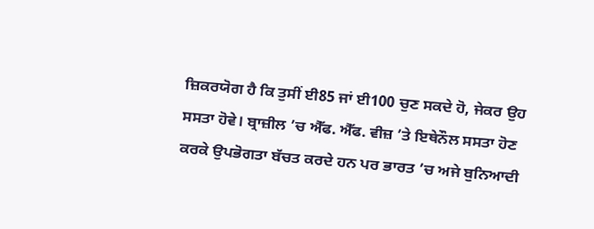ਜ਼ਿਕਰਯੋਗ ਹੈ ਕਿ ਤੁਸੀਂ ਈ85 ਜਾਂ ਈ100 ਚੁਣ ਸਕਦੇ ਹੋ, ਜੇਕਰ ਉਹ ਸਸਤਾ ਹੋਵੇ। ਬ੍ਰਾਜ਼ੀਲ ’ਚ ਐੱਫ. ਐੱਫ. ਵੀਜ਼ ’ਤੇ ਇਥੇਨੌਲ ਸਸਤਾ ਹੋਣ ਕਰਕੇ ਉਪਭੋਗਤਾ ਬੱਚਤ ਕਰਦੇ ਹਨ ਪਰ ਭਾਰਤ ’ਚ ਅਜੇ ਬੁਨਿਆਦੀ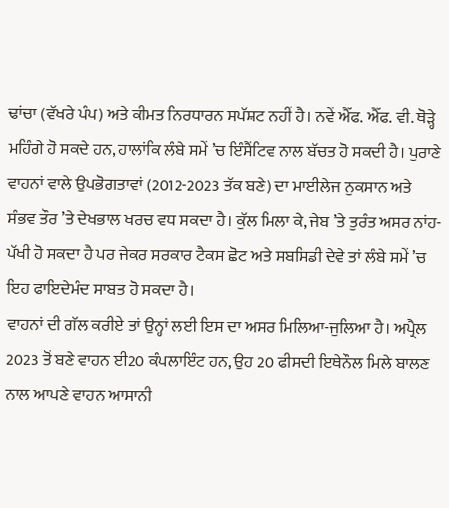ਢਾਂਚਾ (ਵੱਖਰੇ ਪੰਪ) ਅਤੇ ਕੀਮਤ ਨਿਰਧਾਰਨ ਸਪੱਸ਼ਟ ਨਹੀਂ ਹੈ। ਨਵੇਂ ਐੱਫ. ਐੱਫ. ਵੀ. ਥੋੜ੍ਹੇ ਮਹਿੰਗੇ ਹੋ ਸਕਦੇ ਹਨ, ਹਾਲਾਂਕਿ ਲੰਬੇ ਸਮੇਂ ’ਚ ਇੰਸੈਂਟਿਵ ਨਾਲ ਬੱਚਤ ਹੋ ਸਕਦੀ ਹੈ। ਪੁਰਾਣੇ ਵਾਹਨਾਂ ਵਾਲੇ ਉਪਭੋਗਤਾਵਾਂ (2012-2023 ਤੱਕ ਬਣੇ) ਦਾ ਮਾਈਲੇਜ ਨੁਕਸਾਨ ਅਤੇ ਸੰਭਵ ਤੌਰ ’ਤੇ ਦੇਖਭਾਲ ਖਰਚ ਵਧ ਸਕਦਾ ਹੈ। ਕੁੱਲ ਮਿਲਾ ਕੇ, ਜੇਬ ’ਤੇ ਤੁਰੰਤ ਅਸਰ ਨਾਂਹ-ਪੱਖੀ ਹੋ ਸਕਦਾ ਹੈ ਪਰ ਜੇਕਰ ਸਰਕਾਰ ਟੈਕਸ ਛੋਟ ਅਤੇ ਸਬਸਿਡੀ ਦੇਵੇ ਤਾਂ ਲੰਬੇ ਸਮੇਂ ’ਚ ਇਹ ਫਾਇਦੇਮੰਦ ਸਾਬਤ ਹੋ ਸਕਦਾ ਹੈ।
ਵਾਹਨਾਂ ਦੀ ਗੱਲ ਕਰੀਏ ਤਾਂ ਉਨ੍ਹਾਂ ਲਈ ਇਸ ਦਾ ਅਸਰ ਮਿਲਿਆ-ਜੁਲਿਆ ਹੈ। ਅਪ੍ਰੈਲ 2023 ਤੋਂ ਬਣੇ ਵਾਹਨ ਈ20 ਕੰਪਲਾਇੰਟ ਹਨ, ਉਹ 20 ਫੀਸਦੀ ਇਥੇਨੌਲ ਮਿਲੇ ਬਾਲਣ ਨਾਲ ਆਪਣੇ ਵਾਹਨ ਆਸਾਨੀ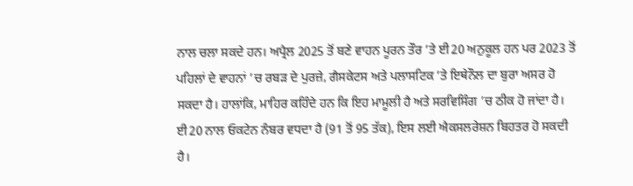ਨਾਲ ਚਲਾ ਸਕਦੇ ਹਨ। ਅਪ੍ਰੈਲ 2025 ਤੋਂ ਬਣੇ ਵਾਹਨ ਪੂਰਨ ਤੌਰ ’ਤੇ ਈ20 ਅਨੁਕੂਲ ਹਨ ਪਰ 2023 ਤੋਂ ਪਹਿਲਾਂ ਦੇ ਵਾਹਨਾਂ ’ਚ ਰਬੜ ਦੇ ਪੁਰਜ਼ੇ, ਗੈਸਕੇਟਸ ਅਤੇ ਪਲਾਸਟਿਕ ’ਤੇ ਇਥੇਨੌਲ ਦਾ ਬੁਰਾ ਅਸਰ ਹੋ ਸਕਦਾ ਹੈ। ਹਾਲਾਂਕਿ, ਮਾਹਿਰ ਕਹਿੰਦੇ ਹਨ ਕਿ ਇਹ ਮਾਮੂਲੀ ਹੈ ਅਤੇ ਸਰਵਿਸਿੰਗ ’ਚ ਠੀਕ ਹੋ ਜਾਂਦਾ ਹੈ। ਈ20 ਨਾਲ ਓਕਟੇਨ ਨੰਬਰ ਵਧਦਾ ਹੈ (91 ਤੋਂ 95 ਤੱਕ), ਇਸ ਲਈ ਐਕਸਲਰੇਸ਼ਨ ਬਿਹਤਰ ਹੋ ਸਕਦੀ ਹੈ।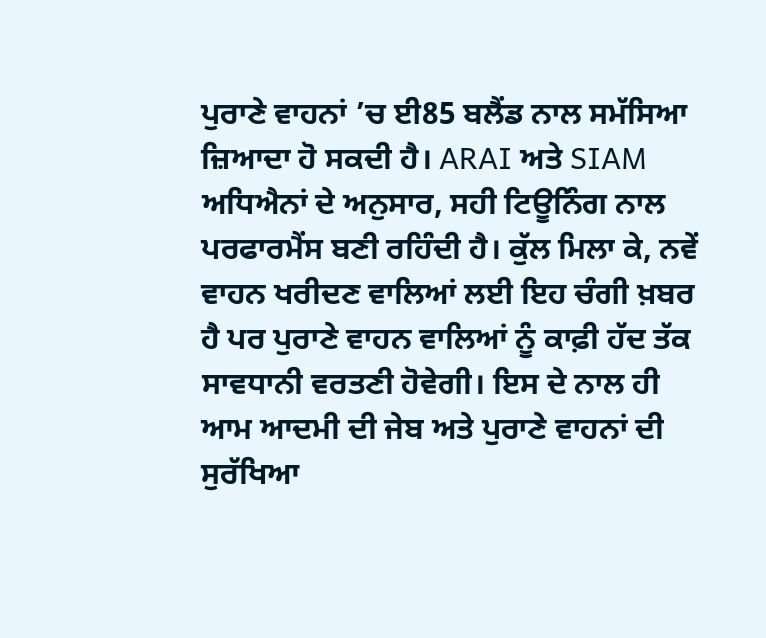ਪੁਰਾਣੇ ਵਾਹਨਾਂ ’ਚ ਈ85 ਬਲੈਂਡ ਨਾਲ ਸਮੱਸਿਆ ਜ਼ਿਆਦਾ ਹੋ ਸਕਦੀ ਹੈ। ARAI ਅਤੇ SIAM ਅਧਿਐਨਾਂ ਦੇ ਅਨੁਸਾਰ, ਸਹੀ ਟਿਊਨਿੰਗ ਨਾਲ ਪਰਫਾਰਮੈਂਸ ਬਣੀ ਰਹਿੰਦੀ ਹੈ। ਕੁੱਲ ਮਿਲਾ ਕੇ, ਨਵੇਂ ਵਾਹਨ ਖਰੀਦਣ ਵਾਲਿਆਂ ਲਈ ਇਹ ਚੰਗੀ ਖ਼ਬਰ ਹੈ ਪਰ ਪੁਰਾਣੇ ਵਾਹਨ ਵਾਲਿਆਂ ਨੂੰ ਕਾਫ਼ੀ ਹੱਦ ਤੱਕ ਸਾਵਧਾਨੀ ਵਰਤਣੀ ਹੋਵੇਗੀ। ਇਸ ਦੇ ਨਾਲ ਹੀ ਆਮ ਆਦਮੀ ਦੀ ਜੇਬ ਅਤੇ ਪੁਰਾਣੇ ਵਾਹਨਾਂ ਦੀ ਸੁਰੱਖਿਆ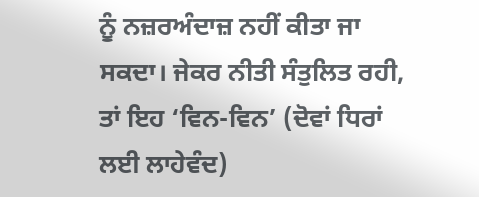ਨੂੰ ਨਜ਼ਰਅੰਦਾਜ਼ ਨਹੀਂ ਕੀਤਾ ਜਾ ਸਕਦਾ। ਜੇਕਰ ਨੀਤੀ ਸੰਤੁਲਿਤ ਰਹੀ, ਤਾਂ ਇਹ ‘ਵਿਨ-ਵਿਨ’ (ਦੋਵਾਂ ਧਿਰਾਂ ਲਈ ਲਾਹੇਵੰਦ)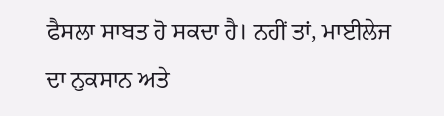ਫੈਸਲਾ ਸਾਬਤ ਹੋ ਸਕਦਾ ਹੈ। ਨਹੀਂ ਤਾਂ, ਮਾਈਲੇਜ ਦਾ ਨੁਕਸਾਨ ਅਤੇ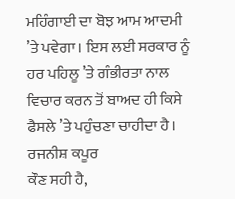ਮਹਿੰਗਾਈ ਦਾ ਬੋਝ ਆਮ ਆਦਮੀ ’ਤੇ ਪਵੇਗਾ। ਇਸ ਲਈ ਸਰਕਾਰ ਨੂੰ ਹਰ ਪਹਿਲੂ ’ਤੇ ਗੰਭੀਰਤਾ ਨਾਲ ਵਿਚਾਰ ਕਰਨ ਤੋਂ ਬਾਅਦ ਹੀ ਕਿਸੇ ਫੈਸਲੇ ’ਤੇ ਪਹੁੰਚਣਾ ਚਾਹੀਦਾ ਹੈ।
ਰਜਨੀਸ਼ ਕਪੂਰ
ਕੌਣ ਸਹੀ ਹੈ,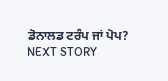ਡੋਨਾਲਡ ਟਰੰਪ ਜਾਂ ਪੋਪ?
NEXT STORY